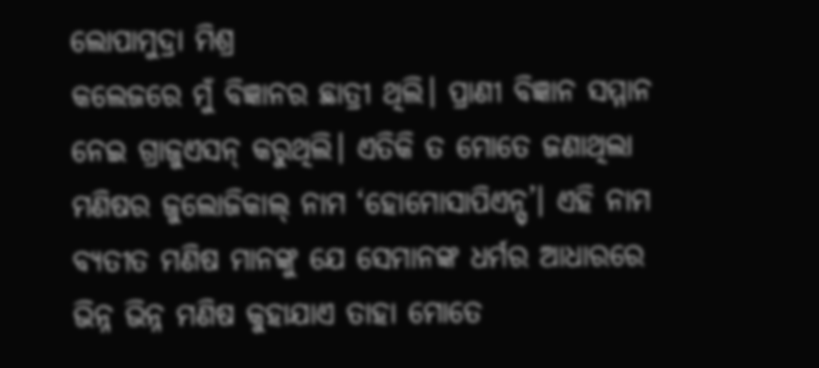ଲୋପାମୁଦ୍ରା ମିଶ୍ର
କଲେଜରେ ମୁଁ ବିଜ୍ଞାନର ଛାତ୍ରୀ ଥିଲି। ପ୍ରାଣୀ ବିଜ୍ଞାନ ସମ୍ମାନ ନେଇ ଗ୍ରାଜୁଏସନ୍ କରୁଥିଲି। ଏତିକି ତ ମୋତେ ଜଣାଥିଲା ମଣିଷର ଜୁଲୋଜିକାଲ୍ ନାମ ‘ହୋମୋସାପିଏନ୍ସ୍’। ଏହି ନାମ ବ୍ୟତୀତ ମଣିଷ ମାନଙ୍କୁ ଯେ ସେମାନଙ୍କ ଧର୍ମର ଆଧାରରେ ଭିନ୍ନ ଭିନ୍ନ ମଣିଷ କୁହାଯାଏ ତାହା ମୋତେ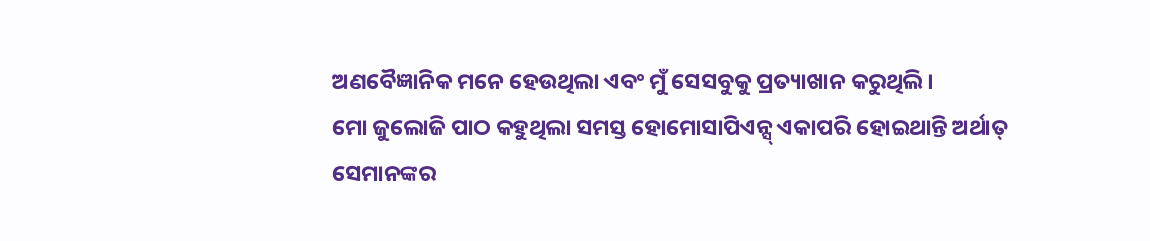ଅଣବୈଜ୍ଞାନିକ ମନେ ହେଉଥିଲା ଏବଂ ମୁଁ ସେସବୁକୁ ପ୍ରତ୍ୟାଖାନ କରୁଥିଲି।
ମୋ ଜୁଲୋଜି ପାଠ କହୁଥିଲା ସମସ୍ତ ହୋମୋସାପିଏନ୍ସ୍ ଏକାପରି ହୋଇଥାନ୍ତି ଅର୍ଥାତ୍ ସେମାନଙ୍କର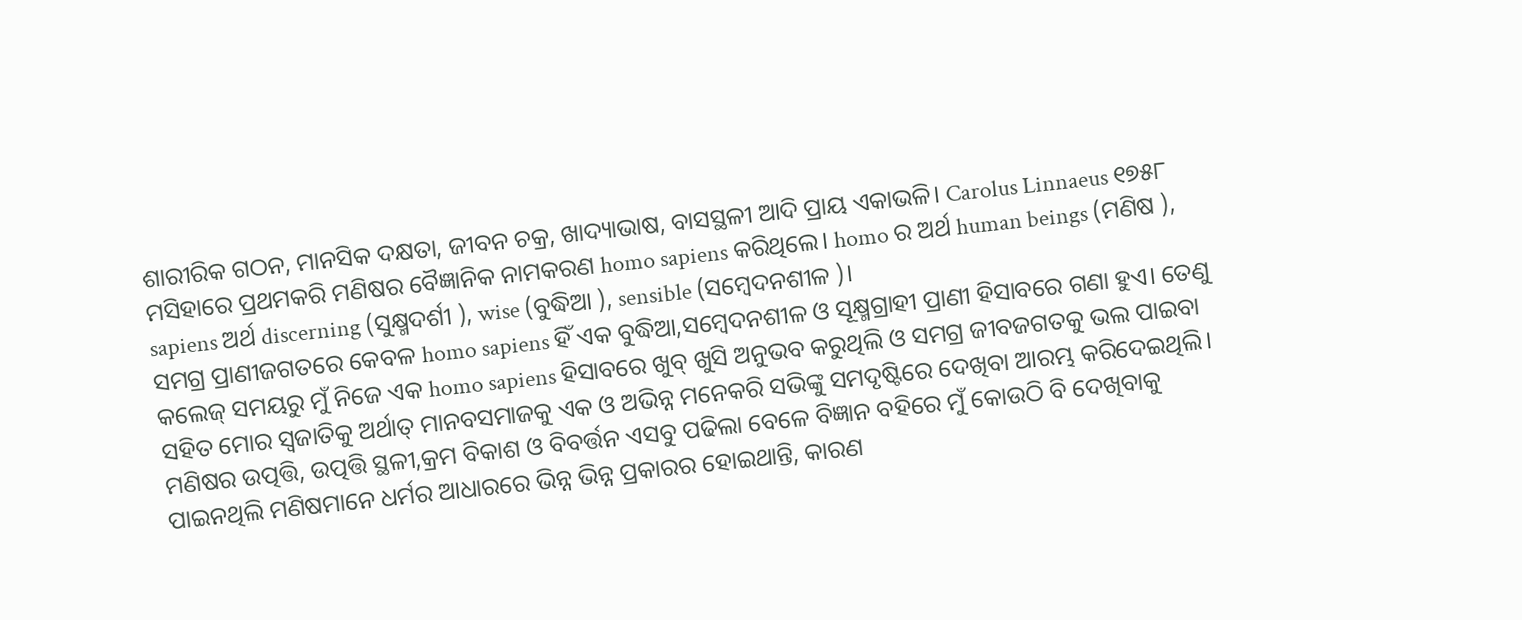ଶାରୀରିକ ଗଠନ, ମାନସିକ ଦକ୍ଷତା, ଜୀବନ ଚକ୍ର, ଖାଦ୍ୟାଭାଷ, ବାସସ୍ଥଳୀ ଆଦି ପ୍ରାୟ ଏକାଭଳି। Carolus Linnaeus ୧୭୫୮ ମସିହାରେ ପ୍ରଥମକରି ମଣିଷର ବୈଜ୍ଞାନିକ ନାମକରଣ homo sapiens କରିଥିଲେ। homo ର ଅର୍ଥ human beings (ମଣିଷ ), sapiens ଅର୍ଥ discerning (ସୁକ୍ଷ୍ମଦର୍ଶୀ ), wise (ବୁଦ୍ଧିଆ ), sensible (ସମ୍ବେଦନଶୀଳ )।
ସମଗ୍ର ପ୍ରାଣୀଜଗତରେ କେବଳ homo sapiens ହିଁ ଏକ ବୁଦ୍ଧିଆ,ସମ୍ବେଦନଶୀଳ ଓ ସୂକ୍ଷ୍ମଗ୍ରାହୀ ପ୍ରାଣୀ ହିସାବରେ ଗଣା ହୁଏ। ତେଣୁ କଲେଜ୍ ସମୟରୁ ମୁଁ ନିଜେ ଏକ homo sapiens ହିସାବରେ ଖୁବ୍ ଖୁସି ଅନୁଭବ କରୁଥିଲି ଓ ସମଗ୍ର ଜୀବଜଗତକୁ ଭଲ ପାଇବା ସହିତ ମୋର ସ୍ୱଜାତିକୁ ଅର୍ଥାତ୍ ମାନବସମାଜକୁ ଏକ ଓ ଅଭିନ୍ନ ମନେକରି ସଭିଙ୍କୁ ସମଦୃଷ୍ଟିରେ ଦେଖିବା ଆରମ୍ଭ କରିଦେଇଥିଲି।
ମଣିଷର ଉତ୍ପତ୍ତି, ଉତ୍ପତ୍ତି ସ୍ଥଳୀ,କ୍ରମ ବିକାଶ ଓ ବିବର୍ତ୍ତନ ଏସବୁ ପଢିଲା ବେଳେ ବିଜ୍ଞାନ ବହିରେ ମୁଁ କୋଉଠି ବି ଦେଖିବାକୁ ପାଇନଥିଲି ମଣିଷମାନେ ଧର୍ମର ଆଧାରରେ ଭିନ୍ନ ଭିନ୍ନ ପ୍ରକାରର ହୋଇଥାନ୍ତି, କାରଣ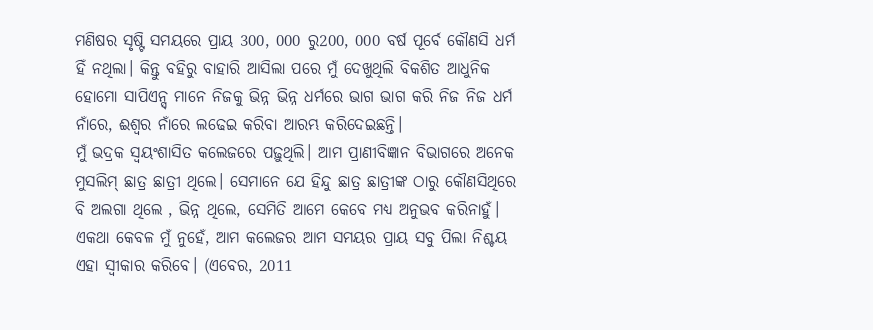ମଣିଷର ସୃଷ୍ଟି ସମୟରେ ପ୍ରାୟ 300, 000 ରୁ200, 000 ବର୍ଷ ପୂର୍ବେ କୌଣସି ଧର୍ମ ହିଁ ନଥିଲା। କିନ୍ତୁ ବହିରୁ ବାହାରି ଆସିଲା ପରେ ମୁଁ ଦେଖୁଥିଲି ବିକଶିତ ଆଧୁନିକ ହୋମୋ ସାପିଏନ୍ସ୍ ମାନେ ନିଜକୁ ଭିନ୍ନ ଭିନ୍ନ ଧର୍ମରେ ଭାଗ ଭାଗ କରି ନିଜ ନିଜ ଧର୍ମ ନାଁରେ, ଈଶ୍ୱର ନାଁରେ ଲଢେଇ କରିବା ଆରମ୍ଭ କରିଦେଇଛନ୍ତି।
ମୁଁ ଭଦ୍ରକ ସ୍ୱୟଂଶାସିତ କଲେଜରେ ପଢ଼ୁଥିଲି। ଆମ ପ୍ରାଣୀବିଜ୍ଞାନ ବିଭାଗରେ ଅନେକ ମୁସଲିମ୍ ଛାତ୍ର ଛାତ୍ରୀ ଥିଲେ। ସେମାନେ ଯେ ହିନ୍ଦୁ ଛାତ୍ର ଛାତ୍ରୀଙ୍କ ଠାରୁ କୌଣସିଥିରେ ବି ଅଲଗା ଥିଲେ , ଭିନ୍ନ ଥିଲେ, ସେମିତି ଆମେ କେବେ ମଧ୍ୟ ଅନୁଭବ କରିନାହୁଁ। ଏକଥା କେବଳ ମୁଁ ନୁହେଁ, ଆମ କଲେଜର ଆମ ସମୟର ପ୍ରାୟ ସବୁ ପିଲା ନିଶ୍ଚୟ ଏହା ସ୍ୱୀକାର କରିବେ। (ଏବେର, 2011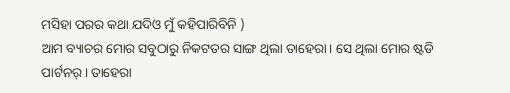ମସିହା ପରର କଥା ଯଦିଓ ମୁଁ କହିପାରିବିନି )
ଆମ ବ୍ୟାଚର ମୋର ସବୁଠାରୁ ନିକଟତର ସାଙ୍ଗ ଥିଲା ତାହେରା। ସେ ଥିଲା ମୋର ଷ୍ଟଡି ପାର୍ଟନର୍। ତାହେରା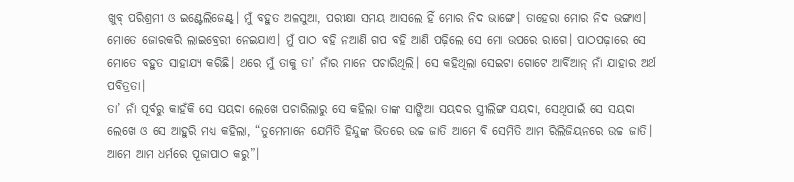ଖୁବ୍ ପରିଶ୍ରମୀ ଓ ଇଣ୍ଟେଲିଜେଣ୍ଟ୍। ମୁଁ ବହୁତ ଅଳସୁଆ, ପରୀକ୍ଷା ସମୟ ଆସଲେ ହିଁ ମୋର ନିଦ ଭାଙ୍ଗେ। ତାହେରା ମୋର ନିଦ ଭଙ୍ଗାଏ। ମୋତେ ଜୋରକରି ଲାଇବ୍ରେରୀ ନେଇଯାଏ। ମୁଁ ପାଠ ବହି ନଆଣି ଗପ ବହି ଆଣି ପଢ଼ିଲେ ସେ ମୋ ଉପରେ ରାଗେ। ପାଠପଢ଼ାରେ ସେ ମୋତେ ବହୁତ ସାହାଯ୍ୟ କରିଛି। ଥରେ ମୁଁ ତାକୁ ତା’ ନାଁର ମାନେ ପଚାରିଥିଲି। ସେ କହିଥିଲା ସେଇଟା ଗୋଟେ ଆର୍ବିଆନ୍ ନାଁ ଯାହାର ଅର୍ଥ ପବିତ୍ରତା।
ତା’ ନାଁ ପୂର୍ବରୁ କାହଁକି ସେ ସୟଦା ଲେଖେ ପଚାରିଲାରୁ ସେ କହିଲା ତାଙ୍କ ସାଙ୍ଗିଆ ସୟଦର ସ୍ତ୍ରୀଲିଙ୍ଗ ସୟଦା, ସେଥିପାଇଁ ସେ ସୟଦା ଲେଖେ ଓ ସେ ଆହୁରି ମଧ୍ୟ କହିଲା, “ତୁମେମାନେ ଯେମିତି ହିନ୍ଦୁଙ୍କ ଭିତରେ ଉଚ୍ଚ ଜାତି ଆମେ ବି ସେମିତି ଆମ ରିଲିଜିୟନରେ ଉଚ୍ଚ ଜାତି। ଆମେ ଆମ ଧର୍ମରେ ପୂଜାପାଠ କରୁ”।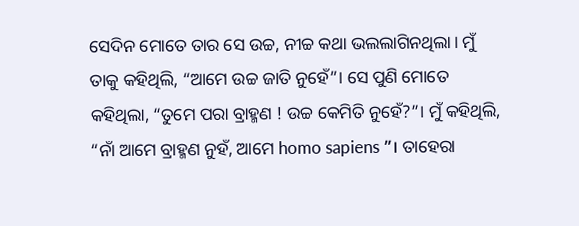ସେଦିନ ମୋତେ ତାର ସେ ଉଚ୍ଚ, ନୀଚ୍ଚ କଥା ଭଲଲାଗିନଥିଲା। ମୁଁ ତାକୁ କହିଥିଲି, “ଆମେ ଉଚ୍ଚ ଜାତି ନୁହେଁ”। ସେ ପୁଣି ମୋତେ କହିଥିଲା, “ତୁମେ ପରା ବ୍ରାହ୍ମଣ ! ଉଚ୍ଚ କେମିତି ନୁହେଁ?”। ମୁଁ କହିଥିଲି, “ନାଁ ଆମେ ବ୍ରାହ୍ମଣ ନୁହଁ, ଆମେ homo sapiens ”। ତାହେରା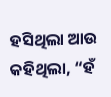ହସିଥିଲା ଆଉ କହିଥିଲା, “ହଁ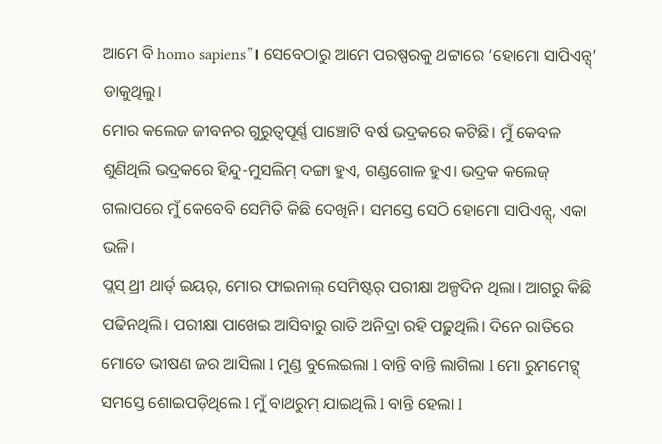ଆମେ ବି homo sapiens”। ସେବେଠାରୁ ଆମେ ପରଷ୍ପରକୁ ଥଟ୍ଟାରେ ‘ହୋମୋ ସାପିଏନ୍ସ୍’ ଡାକୁଥିଲୁ।
ମୋର କଲେଜ ଜୀବନର ଗୁରୁତ୍ୱପୂର୍ଣ୍ଣ ପାଞ୍ଚୋଟି ବର୍ଷ ଭଦ୍ରକରେ କଟିଛି। ମୁଁ କେବଳ ଶୁଣିଥିଲି ଭଦ୍ରକରେ ହିନ୍ଦୁ-ମୁସଲିମ୍ ଦଙ୍ଗା ହୁଏ, ଗଣ୍ଡଗୋଳ ହୁଏ। ଭଦ୍ରକ କଲେଜ୍ ଗଲାପରେ ମୁଁ କେବେବି ସେମିତି କିଛି ଦେଖିନି। ସମସ୍ତେ ସେଠି ହୋମୋ ସାପିଏନ୍ସ୍, ଏକା ଭଳି।
ପ୍ଲସ୍ ଥ୍ରୀ ଥାର୍ଡ୍ ଇୟର୍, ମୋର ଫାଇନାଲ୍ ସେମିଷ୍ଟର୍ ପରୀକ୍ଷା ଅଳ୍ପଦିନ ଥିଲା। ଆଗରୁ କିଛି ପଢିନଥିଲି। ପରୀକ୍ଷା ପାଖେଇ ଆସିବାରୁ ରାତି ଅନିଦ୍ରା ରହି ପଢ଼ୁଥିଲି। ଦିନେ ରାତିରେ ମୋତେ ଭୀଷଣ ଜର ଆସିଲା l ମୁଣ୍ଡ ବୁଲେଇଲା l ବାନ୍ତି ବାନ୍ତି ଲାଗିଲା l ମୋ ରୁମମେଟ୍ସ୍ ସମସ୍ତେ ଶୋଇପଡ଼ିଥିଲେ l ମୁଁ ବାଥରୁମ୍ ଯାଇଥିଲି l ବାନ୍ତି ହେଲା l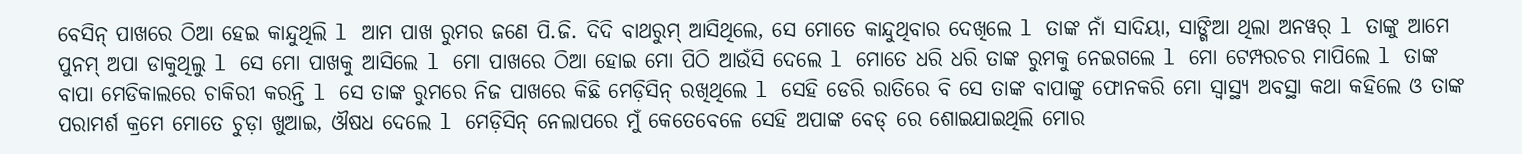ବେସିନ୍ ପାଖରେ ଠିଆ ହେଇ କାନ୍ଦୁଥିଲି l ଆମ ପାଖ ରୁମର ଜଣେ ପି.ଜି. ଦିଦି ବାଥରୁମ୍ ଆସିଥିଲେ, ସେ ମୋତେ କାନ୍ଦୁଥିବାର ଦେଖିଲେ l ତାଙ୍କ ନାଁ ସାଦିୟା, ସାଙ୍ଗିଆ ଥିଲା ଅନୱର୍ l ତାଙ୍କୁ ଆମେ ପୁନମ୍ ଅପା ଡାକୁଥିଲୁ l ସେ ମୋ ପାଖକୁ ଆସିଲେ l ମୋ ପାଖରେ ଠିଆ ହୋଇ ମୋ ପିଠି ଆଉଁସି ଦେଲେ l ମୋତେ ଧରି ଧରି ତାଙ୍କ ରୁମକୁ ନେଇଗଲେ l ମୋ ଟେମ୍ପରଚର ମାପିଲେ l ତାଙ୍କ ବାପା ମେଡିକାଲରେ ଚାକିରୀ କରନ୍ତି l ସେ ତାଙ୍କ ରୁମରେ ନିଜ ପାଖରେ କିଛି ମେଡ଼ିସିନ୍ ରଖିଥିଲେ l ସେହି ଡେରି ରାତିରେ ବି ସେ ତାଙ୍କ ବାପାଙ୍କୁ ଫୋନକରି ମୋ ସ୍ୱାସ୍ଥ୍ୟ ଅବସ୍ଥା କଥା କହିଲେ ଓ ତାଙ୍କ ପରାମର୍ଶ କ୍ରମେ ମୋତେ ଚୁଡ଼ା ଖୁଆଇ, ଔଷଧ ଦେଲେ l ମେଡ଼ିସିନ୍ ନେଲାପରେ ମୁଁ କେତେବେଳେ ସେହି ଅପାଙ୍କ ବେଡ୍ ରେ ଶୋଇଯାଇଥିଲି ମୋର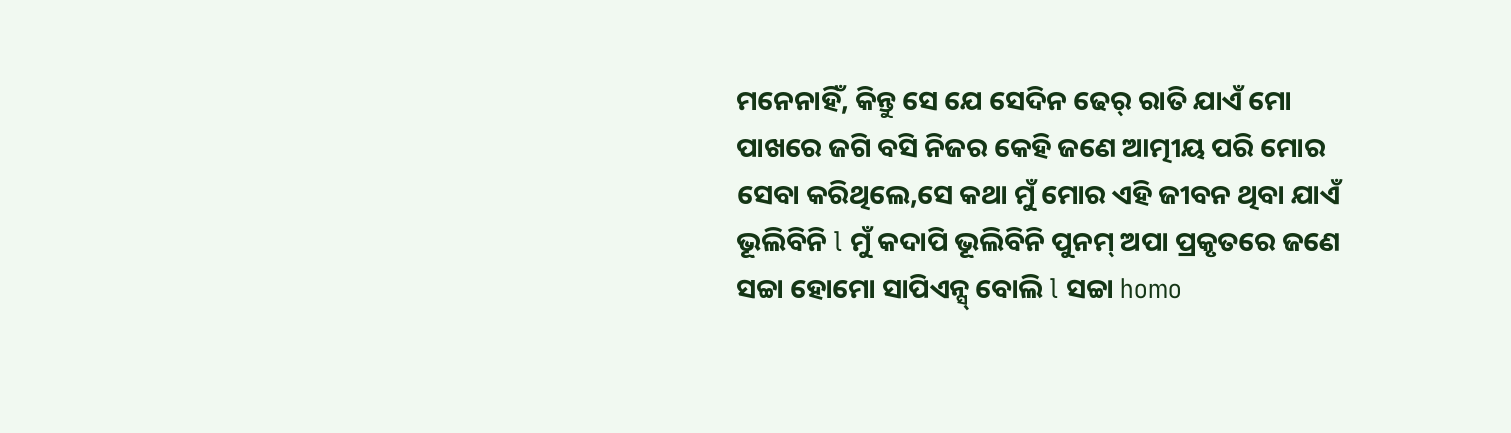ମନେନାହିଁ, କିନ୍ତୁ ସେ ଯେ ସେଦିନ ଢେର୍ ରାତି ଯାଏଁ ମୋ ପାଖରେ ଜଗି ବସି ନିଜର କେହି ଜଣେ ଆତ୍ମୀୟ ପରି ମୋର ସେବା କରିଥିଲେ,ସେ କଥା ମୁଁ ମୋର ଏହି ଜୀବନ ଥିବା ଯାଏଁ ଭୂଲିବିନି l ମୁଁ କଦାପି ଭୂଲିବିନି ପୁନମ୍ ଅପା ପ୍ରକୃତରେ ଜଣେ ସଚ୍ଚା ହୋମୋ ସାପିଏନ୍ସ୍ ବୋଲି l ସଚ୍ଚା homo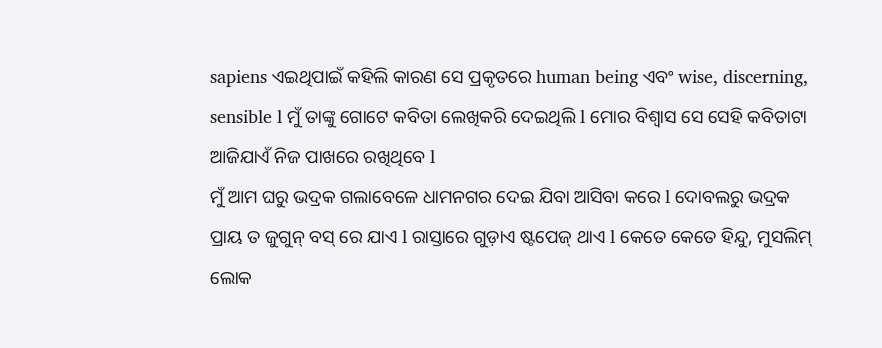sapiens ଏଇଥିପାଇଁ କହିଲି କାରଣ ସେ ପ୍ରକୃତରେ human being ଏବଂ wise, discerning, sensible l ମୁଁ ତାଙ୍କୁ ଗୋଟେ କବିତା ଲେଖିକରି ଦେଇଥିଲି l ମୋର ବିଶ୍ୱାସ ସେ ସେହି କବିତାଟା ଆଜିଯାଏଁ ନିଜ ପାଖରେ ରଖିଥିବେ l
ମୁଁ ଆମ ଘରୁ ଭଦ୍ରକ ଗଲାବେଳେ ଧାମନଗର ଦେଇ ଯିବା ଆସିବା କରେ l ଦୋବଲରୁ ଭଦ୍ରକ ପ୍ରାୟ ତ ଜୁଗୁନ୍ ବସ୍ ରେ ଯାଏ l ରାସ୍ତାରେ ଗୁଡ଼ାଏ ଷ୍ଟପେଜ୍ ଥାଏ l କେତେ କେତେ ହିନ୍ଦୁ, ମୁସଲିମ୍ ଲୋକ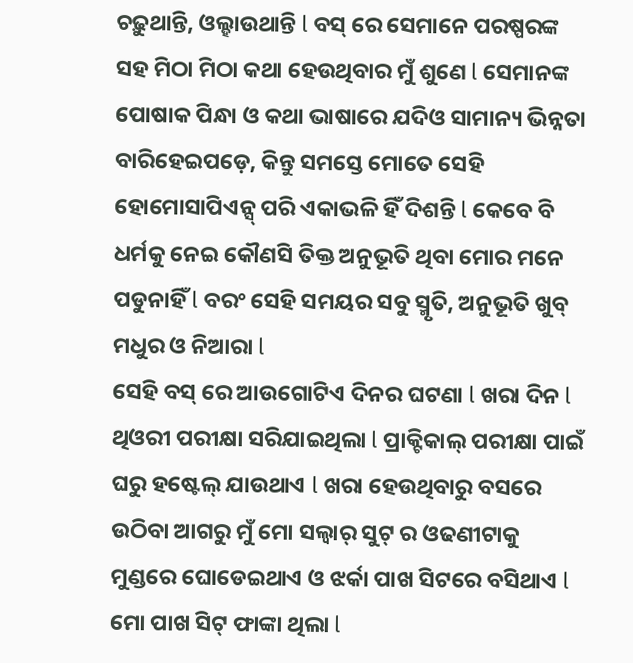ଚଢ଼ୁଥାନ୍ତି, ଓଲ୍ହାଉଥାନ୍ତି l ବସ୍ ରେ ସେମାନେ ପରଷ୍ପରଙ୍କ ସହ ମିଠା ମିଠା କଥା ହେଉଥିବାର ମୁଁ ଶୁଣେ l ସେମାନଙ୍କ ପୋଷାକ ପିନ୍ଧା ଓ କଥା ଭାଷାରେ ଯଦିଓ ସାମାନ୍ୟ ଭିନ୍ନତା ବାରିହେଇପଡ଼େ, କିନ୍ତୁ ସମସ୍ତେ ମୋତେ ସେହି ହୋମୋସାପିଏନ୍ସ୍ ପରି ଏକାଭଳି ହିଁ ଦିଶନ୍ତି l କେବେ ବି ଧର୍ମକୁ ନେଇ କୌଣସି ତିକ୍ତ ଅନୁଭୂତି ଥିବା ମୋର ମନେ ପଡୁନାହିଁ l ବରଂ ସେହି ସମୟର ସବୁ ସ୍ମୃତି, ଅନୁଭୂତି ଖୁବ୍ ମଧୁର ଓ ନିଆରା l
ସେହି ବସ୍ ରେ ଆଉଗୋଟିଏ ଦିନର ଘଟଣା l ଖରା ଦିନ l ଥିଓରୀ ପରୀକ୍ଷା ସରିଯାଇଥିଲା l ପ୍ରାକ୍ଟିକାଲ୍ ପରୀକ୍ଷା ପାଇଁ ଘରୁ ହଷ୍ଟେଲ୍ ଯାଉଥାଏ l ଖରା ହେଉଥିବାରୁ ବସରେ ଉଠିବା ଆଗରୁ ମୁଁ ମୋ ସଲ୍ୱାର୍ ସୁଟ୍ ର ଓଢଣୀଟାକୁ ମୁଣ୍ଡରେ ଘୋଡେଇଥାଏ ଓ ଝର୍କା ପାଖ ସିଟରେ ବସିଥାଏ l ମୋ ପାଖ ସିଟ୍ ଫାଙ୍କା ଥିଲା l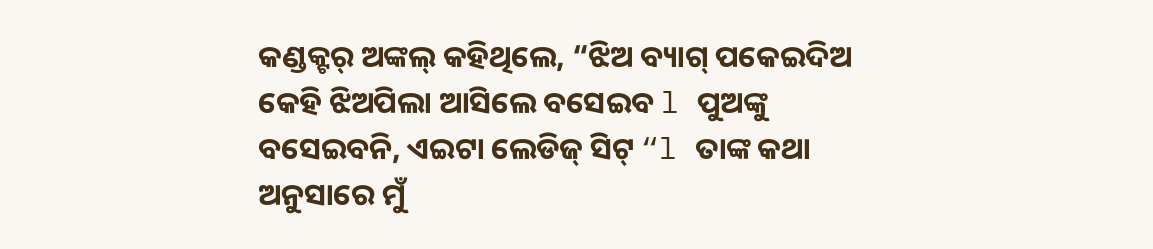କଣ୍ଡକ୍ଟର୍ ଅଙ୍କଲ୍ କହିଥିଲେ, “ଝିଅ ବ୍ୟାଗ୍ ପକେଇଦିଅ କେହି ଝିଅପିଲା ଆସିଲେ ବସେଇବ l ପୁଅଙ୍କୁ ବସେଇବନି, ଏଇଟା ଲେଡିଜ୍ ସିଟ୍ “l ତାଙ୍କ କଥା ଅନୁସାରେ ମୁଁ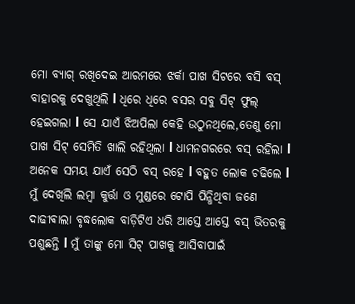ମୋ ବ୍ୟାଗ୍ ରଖିଦେଇ ଆରମରେ ଝର୍କା ପାଖ ସିଟରେ ବସି ବସ୍ ବାହାରକୁ ଦେଖୁଥିଲି l ଧିରେ ଧିରେ ବସର ସବୁ ସିଟ୍ ଫୁଲ୍ ହେଇଗଲା l ସେ ଯାଏଁ ଝିଅପିଲା କେହି ଉଠୁନଥିଲେ,ତେଣୁ ମୋ ପାଖ ସିଟ୍ ସେମିତି ଖାଲି ରହିଥିଲା l ଧାମନଗରରେ ବସ୍ ରହିଲା l ଅନେକ ସମୟ ଯାଏଁ ସେଠି ବସ୍ ରହେ l ବହୁତ ଲୋକ ଚଢିଲେ l ମୁଁ ଦେଖିଲି ଲମ୍ବା କୁର୍ତ୍ତା ଓ ମୁଣ୍ଡରେ ଟୋପି ପିନ୍ଧିଥିବା ଜଣେ ଦାଢୀଵାଲା ବୃଦ୍ଧଲୋକ ବାଡ଼ିଟିଏ ଧରି ଆସ୍ତେ ଆସ୍ତେ ବସ୍ ଭିତରକୁ ପଶୁଛନ୍ତି l ମୁଁ ତାଙ୍କୁ ମୋ ସିଟ୍ ପାଖକୁ ଆସିବାପାଇଁ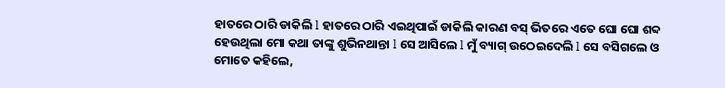ହାତରେ ଠାରି ଡାକିଲି l ହାତରେ ଠାରି ଏଇଥିପାଇଁ ଡାକିଲି କାରଣ ବସ୍ ଭିତରେ ଏତେ ଘୋ ଘୋ ଶବ୍ଦ ହେଉଥିଲା ମୋ କଥା ତାଙ୍କୁ ଶୁଭିନଥାନ୍ତା l ସେ ଆସିଲେ l ମୁଁ ବ୍ୟାଗ୍ ଉଠେଇଦେଲି l ସେ ବସିଗଲେ ଓ ମୋତେ କହିଲେ,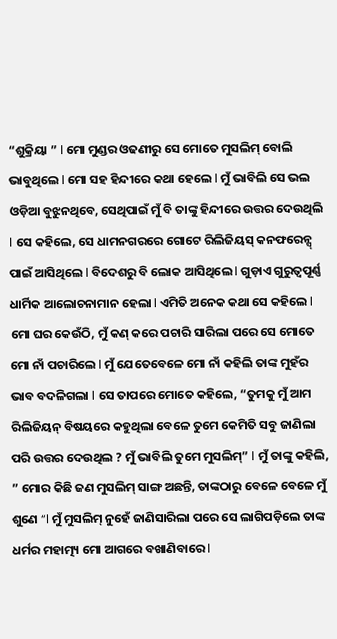“ଶୁକ୍ରିୟା ” l ମୋ ମୁଣ୍ଡର ଓଢଣୀରୁ ସେ ମୋତେ ମୁସଲିମ୍ ବୋଲି ଭାବୁଥିଲେ l ମୋ ସହ ହିନ୍ଦୀରେ କଥା ହେଲେ l ମୁଁ ଭାବିଲି ସେ ଭଲ ଓଡ଼ିଆ ବୁଝୁନଥିବେ, ସେଥିପାଇଁ ମୁଁ ବି ତାଙ୍କୁ ହିନ୍ଦୀରେ ଉତ୍ତର ଦେଉଥିଲି l ସେ କହିଲେ, ସେ ଧାମନଗରରେ ଗୋଟେ ରିଲିଜିୟସ୍ କନଫରେନ୍ସ୍ ପାଇଁ ଆସିଥିଲେ l ବିଦେଶରୁ ବି ଲୋକ ଆସିଥିଲେ l ଗୁଡ଼ାଏ ଗୁରୁତ୍ୱପୂର୍ଣ୍ଣ ଧାର୍ମିକ ଆଲୋଚନାମାନ ହେଲା l ଏମିତି ଅନେକ କଥା ସେ କହିଲେ l ମୋ ଘର କେଉଁଠି, ମୁଁ କଣ୍ କରେ ପଚାରି ସାରିଲା ପରେ ସେ ମୋତେ ମୋ ନାଁ ପଚାରିଲେ l ମୁଁ ଯେତେବେଳେ ମୋ ନାଁ କହିଲି ତାଙ୍କ ମୁହଁର ଭାବ ବଦଳିଗଲା l ସେ ତାପରେ ମୋତେ କହିଲେ, “ତୁମକୁ ମୁଁ ଆମ ରିଲିଜିୟନ୍ ବିଷୟରେ କହୁଥିଲା ବେଳେ ତୁମେ କେମିତି ସବୁ ଜାଣିଲା ପରି ଉତ୍ତର ଦେଉଥିଲ ? ମୁଁ ଭାବିଲି ତୁମେ ମୁସଲିମ୍” l ମୁଁ ତାଙ୍କୁ କହିଲି, ” ମୋର କିଛି ଜଣ ମୁସଲିମ୍ ସାଙ୍ଗ ଅଛନ୍ତି, ତାଙ୍କଠାରୁ ବେଳେ ବେଳେ ମୁଁ ଶୁଣେ “l ମୁଁ ମୁସଲିମ୍ ନୁହେଁ ଜାଣିସାରିଲା ପରେ ସେ ଲାଗିପଡ଼ିଲେ ତାଙ୍କ ଧର୍ମର ମହାତ୍ମ୍ୟ ମୋ ଆଗରେ ବଖାଣିବାରେ l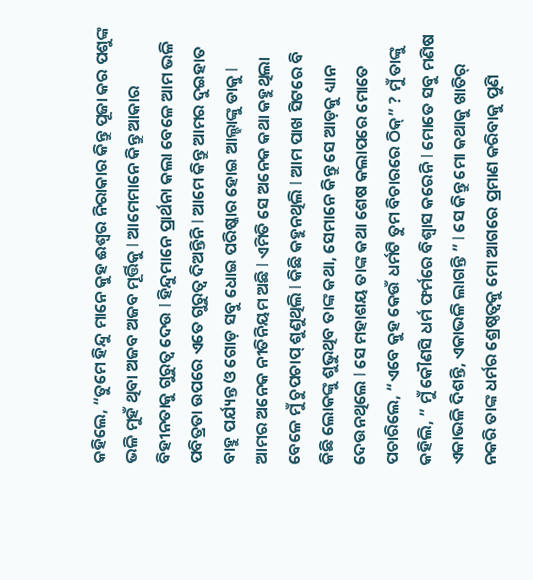କହିଲେ, “ତୁମେ ହିନ୍ଦୁ ମାନେ କୁହ ଈଶ୍ୱର ନିରାକାର କିନ୍ତୁ ପୂଜା କର ପଶୁଙ୍କ ଭଳି ମୁହଁ ଥିବା ଅଜବ ଅଜବ ମୂର୍ତ୍ତିକୁ l ଆମେମାନେ କିନ୍ତୁ ଆକାର ବିହୀନତାକୁ ଗୁରୁତ୍ୱ ଦେଉ l ହିନ୍ଦୁମାନେ ପ୍ରାର୍ଥନା କଲା ବେଳେ ଆମ ଭଳି ପବିତ୍ରତା ଉପରେ ଏତେ ଗୁରୁତ୍ୱ ଦିଅନ୍ତିନି l ଆମେ କିନ୍ତୁ ଆମର ଦୁଇହାତ ବାହୁ ପର୍ଯ୍ୟନ୍ତ ଓ ଗୋଡ଼ ସବୁ ଧୋଇ ପରିଷ୍କାର ହୋଇ ଆଲ୍ହାଙ୍କୁ ଡାକୁ l ଆମର ଅନେକ ନୀତିନିୟମ ଅଛି l ଏମିତି ସେ ଅନେକ କଥା କହୁଥିଲା ବେଳେ ମୁଁ ଚୁପଚାପ୍ ଶୁଣୁଥିଲି l କିଛି କହୁନଥିଲି l ଆମ ପାଖ ସିଟରେ ବି କିଛି ଲୋକଙ୍କୁ ଶୁଭୁଥିବ ତାଙ୍କ କଥା, ସେମାନେ କିନ୍ତୁ ସେ ଆଡ଼କୁ ଧ୍ୟାନ ଦେଉନଥିଲେ l ସେ ମହାଶୟ ତାଙ୍କ କଥା ଶେଷ କଲାପରେ ମୋତେ ପଚାରିଲେ, “ଏବେ କୁହ କେଉଁ ଧର୍ମଟି ତୁମ ବିଚାରରେ ଠିକ୍” ? ମୁଁ ତାଙ୍କୁ କହିଲି, ” ମୁଁ କୌଣସି ଧର୍ମ ଫର୍ମରେ ବିଶ୍ୱାସ କରେନି l ମୋତେ ସବୁ ମଣିଷ ଏକାଭଳି ଦିଶନ୍ତି, ଏକାଭଳି ଲାଗନ୍ତି ” l ସେ କିନ୍ତୁ ମୋ କଥାକୁ ଖାତିର୍ ନକରି ତାଙ୍କ ଧର୍ମର ଶ୍ରେଷ୍ଠତ୍ବକୁ ମୋ ଆଗରେ ପ୍ରମାଣ କରିବାକୁ ପୁଣି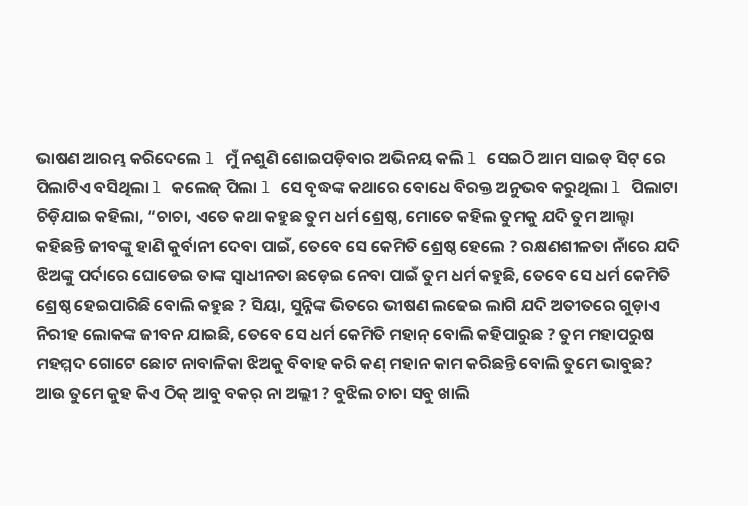ଭାଷଣ ଆରମ୍ଭ କରିଦେଲେ l ମୁଁ ନଶୁଣି ଶୋଇପଡ଼ିବାର ଅଭିନୟ କଲି l ସେଇଠି ଆମ ସାଇଡ୍ ସିଟ୍ ରେ ପିଲାଟିଏ ବସିଥିଲା l କଲେଜ୍ ପିଲା l ସେ ବୃଦ୍ଧଙ୍କ କଥାରେ ବୋଧେ ବିରକ୍ତ ଅନୁଭବ କରୁଥିଲା l ପିଲାଟା ଚିଡ଼ିଯାଇ କହିଲା, “ଚାଚା, ଏତେ କଥା କହୁଛ ତୁମ ଧର୍ମ ଶ୍ରେଷ୍ଠ, ମୋତେ କହିଲ ତୁମକୁ ଯଦି ତୁମ ଆଲ୍ହା କହିଛନ୍ତି ଜୀବଙ୍କୁ ହାଣି କୁର୍ବାନୀ ଦେବା ପାଇଁ, ତେବେ ସେ କେମିତି ଶ୍ରେଷ୍ଠ ହେଲେ ? ରକ୍ଷଣଶୀଳତା ନାଁରେ ଯଦି ଝିଅଙ୍କୁ ପର୍ଦାରେ ଘୋଡେଇ ତାଙ୍କ ସ୍ୱାଧୀନତା ଛଡ଼େଇ ନେବା ପାଇଁ ତୁମ ଧର୍ମ କହୁଛି, ତେବେ ସେ ଧର୍ମ କେମିତି ଶ୍ରେଷ୍ଠ ହେଇପାରିଛି ବୋଲି କହୁଛ ? ସିୟା, ସୁନ୍ନିଙ୍କ ଭିତରେ ଭୀଷଣ ଲଢେଇ ଲାଗି ଯଦି ଅତୀତରେ ଗୁଡ଼ାଏ ନିରୀହ ଲୋକଙ୍କ ଜୀବନ ଯାଇଛି, ତେବେ ସେ ଧର୍ମ କେମିତି ମହାନ୍ ବୋଲି କହିପାରୁଛ ? ତୁମ ମହାପରୁଷ ମହମ୍ମଦ ଗୋଟେ ଛୋଟ ନାବାଳିକା ଝିଅକୁ ବିବାହ କରି କଣ୍ ମହାନ କାମ କରିଛନ୍ତି ବୋଲି ତୁମେ ଭାବୁଛ? ଆଉ ତୁମେ କୁହ କିଏ ଠିକ୍ ଆବୁ ବକର୍ ନା ଅଲ୍ଲୀ ? ବୁଝିଲ ଚାଚା ସବୁ ଖାଲି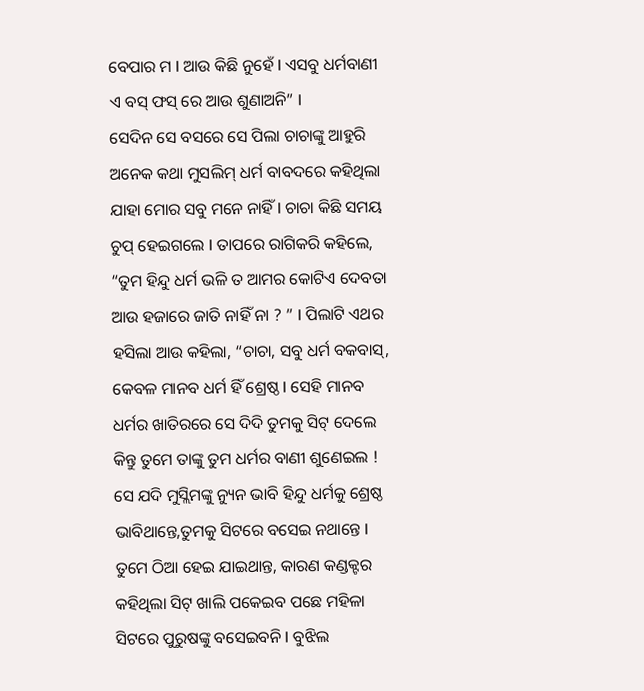ବେପାର ମ l ଆଉ କିଛି ନୁହେଁ l ଏସବୁ ଧର୍ମବାଣୀ ଏ ବସ୍ ଫସ୍ ରେ ଆଉ ଶୁଣାଅନି” l
ସେଦିନ ସେ ବସରେ ସେ ପିଲା ଚାଚାଙ୍କୁ ଆହୁରି ଅନେକ କଥା ମୁସଲିମ୍ ଧର୍ମ ବାବଦରେ କହିଥିଲା ଯାହା ମୋର ସବୁ ମନେ ନାହିଁ l ଚାଚା କିଛି ସମୟ ଚୁପ୍ ହେଇଗଲେ l ତାପରେ ରାଗିକରି କହିଲେ, “ତୁମ ହିନ୍ଦୁ ଧର୍ମ ଭଳି ତ ଆମର କୋଟିଏ ଦେବତା ଆଉ ହଜାରେ ଜାତି ନାହିଁ ନା ? ” l ପିଲାଟି ଏଥର ହସିଲା ଆଉ କହିଲା, “ଚାଚା, ସବୁ ଧର୍ମ ବକବାସ୍, କେବଳ ମାନବ ଧର୍ମ ହିଁ ଶ୍ରେଷ୍ଠ l ସେହି ମାନବ ଧର୍ମର ଖାତିରରେ ସେ ଦିଦି ତୁମକୁ ସିଟ୍ ଦେଲେ କିନ୍ତୁ ତୁମେ ତାଙ୍କୁ ତୁମ ଧର୍ମର ବାଣୀ ଶୁଣେଇଲ ! ସେ ଯଦି ମୁସ୍ଲିମଙ୍କୁ ନ୍ୟୁନ ଭାବି ହିନ୍ଦୁ ଧର୍ମକୁ ଶ୍ରେଷ୍ଠ ଭାବିଥାନ୍ତେ,ତୁମକୁ ସିଟରେ ବସେଇ ନଥାନ୍ତେ l ତୁମେ ଠିଆ ହେଇ ଯାଇଥାନ୍ତ, କାରଣ କଣ୍ଡକ୍ଟର କହିଥିଲା ସିଟ୍ ଖାଲି ପକେଇବ ପଛେ ମହିଳା ସିଟରେ ପୁରୁଷଙ୍କୁ ବସେଇବନି l ବୁଝିଲ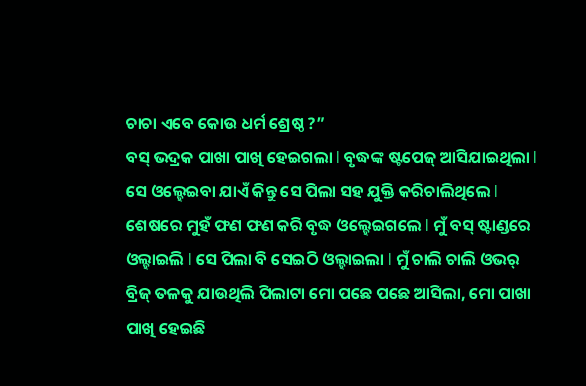ଚାଚା ଏବେ କୋଉ ଧର୍ମ ଶ୍ରେଷ୍ଠ ?”
ବସ୍ ଭଦ୍ରକ ପାଖା ପାଖି ହେଇଗଲା l ବୃଦ୍ଧଙ୍କ ଷ୍ଟପେଜ୍ ଆସିଯାଇଥିଲା l ସେ ଓଲ୍ହେଇବା ଯାଏଁ କିନ୍ତୁ ସେ ପିଲା ସହ ଯୁକ୍ତି କରିଚାଲିଥିଲେ l ଶେଷରେ ମୁହଁ ଫଣ ଫଣ କରି ବୃଦ୍ଧ ଓଲ୍ହେଇଗଲେ l ମୁଁ ବସ୍ ଷ୍ଟାଣ୍ଡରେ ଓଲ୍ହାଇଲି l ସେ ପିଲା ବି ସେଇଠି ଓଲ୍ହାଇଲା l ମୁଁ ଚାଲି ଚାଲି ଓଭର୍ ବ୍ରିଜ୍ ତଳକୁ ଯାଉଥିଲି ପିଲାଟା ମୋ ପଛେ ପଛେ ଆସିଲା, ମୋ ପାଖା ପାଖି ହେଇଛି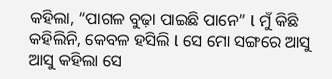କହିଲା, “ପାଗଳ ବୁଢ଼ା ପାଇଛି ପାନେ” l ମୁଁ କିଛି କହିଲିନି, କେବଳ ହସିଲି l ସେ ମୋ ସଙ୍ଗରେ ଆସୁ ଆସୁ କହିଲା ସେ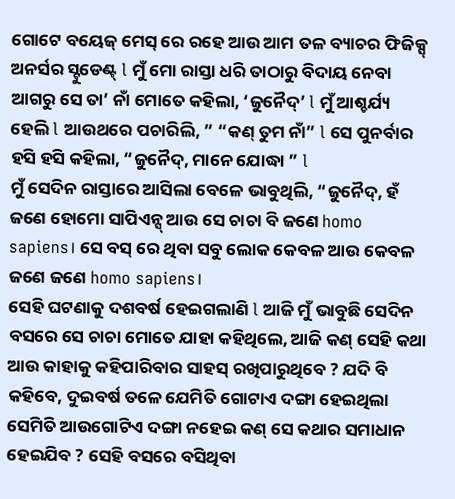ଗୋଟେ ବୟେଜ୍ ମେସ୍ ରେ ରହେ ଆଉ ଆମ ତଳ ବ୍ୟାଚର ଫିଜିକ୍ସ୍ ଅନର୍ସର ସ୍ଟୁଡେଣ୍ଟ୍ l ମୁଁ ମୋ ରାସ୍ତା ଧରି ତାଠାରୁ ବିଦାୟ ନେବା ଆଗରୁ ସେ ତା’ ନାଁ ମୋତେ କହିଲା, ‘ଜୁନୈଦ୍’ l ମୁଁ ଆଶ୍ଚର୍ଯ୍ୟ ହେଲି l ଆଉଥରେ ପଚାରିଲି, ” “କଣ୍ ତୁମ ନାଁ” l ସେ ପୁନର୍ବାର ହସି ହସି କହିଲା, “ଜୁନୈଦ୍, ମାନେ ଯୋଦ୍ଧା ” l
ମୁଁ ସେଦିନ ରାସ୍ତାରେ ଆସିଲା ବେଳେ ଭାବୁଥିଲି, “ଜୁନୈଦ୍, ହଁ ଜଣେ ହୋମୋ ସାପିଏନ୍ସ୍ ଆଉ ସେ ଚାଚା ବି ଜଣେ homo sapiens। ସେ ବସ୍ ରେ ଥିବା ସବୁ ଲୋକ କେବଳ ଆଉ କେବଳ ଜଣେ ଜଣେ homo sapiens।
ସେହି ଘଟଣାକୁ ଦଶବର୍ଷ ହେଇଗଲାଣି l ଆଜି ମୁଁ ଭାବୁଛି ସେଦିନ ବସରେ ସେ ଚାଚା ମୋତେ ଯାହା କହିଥିଲେ, ଆଜି କଣ୍ ସେହି କଥା ଆଉ କାହାକୁ କହିପାରିବାର ସାହସ୍ ରଖିପାରୁଥିବେ ? ଯଦି ବି କହିବେ, ଦୁଇବର୍ଷ ତଳେ ଯେମିତି ଗୋଟାଏ ଦଙ୍ଗା ହେଇଥିଲା ସେମିତି ଆଉଗୋଟିଏ ଦଙ୍ଗା ନହେଇ କଣ୍ ସେ କଥାର ସମାଧାନ ହେଇଯିବ ? ସେହି ବସରେ ବସିଥିବା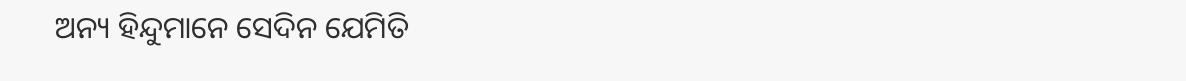ଅନ୍ୟ ହିନ୍ଦୁମାନେ ସେଦିନ ଯେମିତି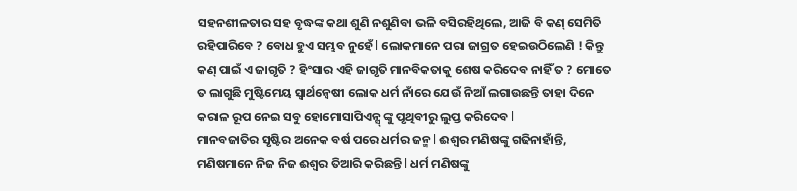ସହନଶୀଳତାର ସହ ବୃଦ୍ଧଙ୍କ କଥା ଶୁଣି ନଶୁଣିବା ଭଳି ବସିରହିଥିଲେ, ଆଜି ବି କଣ୍ ସେମିତି ରହିପାରିବେ ? ବୋଧ ହୁଏ ସମ୍ଭବ ନୁହେଁ l ଲୋକମାନେ ପରା ଜାଗ୍ରତ ହେଇଉଠିଲେଣି ! କିନ୍ତୁ କଣ୍ ପାଇଁ ଏ ଜାଗୃତି ? ହିଂସାର ଏହି ଜାଗୃତି ମାନବିକତାକୁ ଶେଷ କରିଦେବ ନାହିଁ ତ ? ମୋତେ ତ ଲାଗୁଛି ମୁଷ୍ଟିମେୟ ସ୍ୱାର୍ଥନ୍ୱେଷୀ ଲୋକ ଧର୍ମ ନାଁରେ ଯେଉଁ ନିଆଁ ଲଗାଉଛନ୍ତି ତାହା ଦିନେ କରାଳ ରୂପ ନେଇ ସବୁ ହୋମୋସାପିଏନ୍ସ୍ ଙ୍କୁ ପୃଥିବୀରୁ ଲୁପ୍ତ କରିଦେବ l
ମାନବଜାତିର ସୃଷ୍ଟିର ଅନେକ ବର୍ଷ ପରେ ଧର୍ମର ଜନ୍ମ l ଈଶ୍ୱର ମଣିଷଙ୍କୁ ଗଢିନାହାଁନ୍ତି, ମଣିଷମାନେ ନିଜ ନିଜ ଈଶ୍ୱର ତିଆରି କରିଛନ୍ତି l ଧର୍ମ ମଣିଷଙ୍କୁ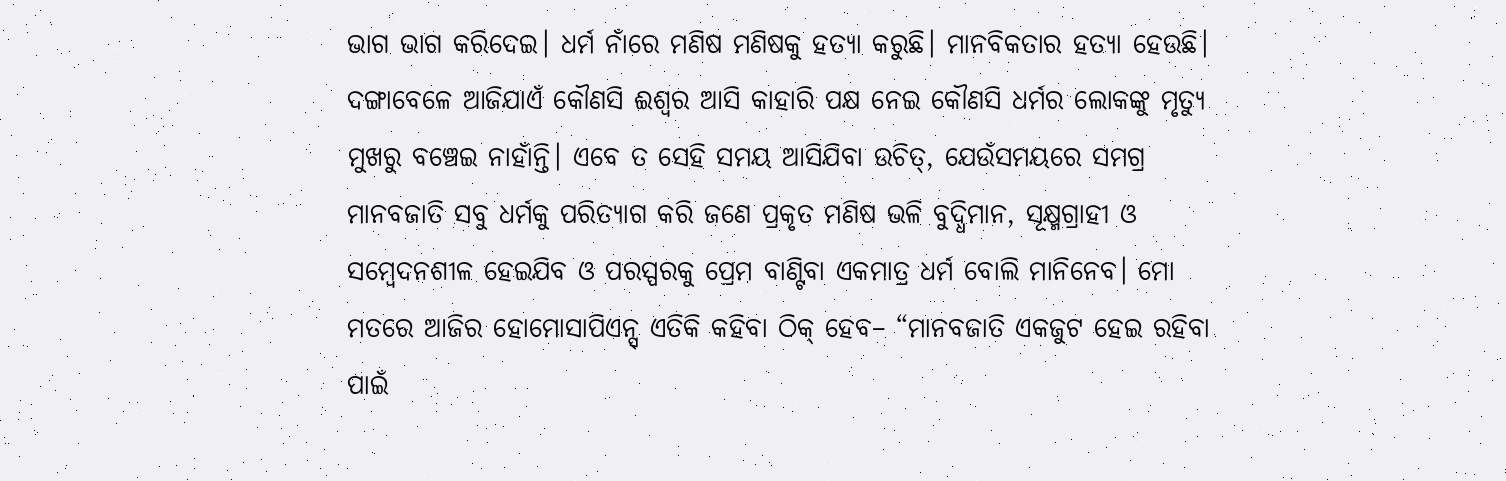ଭାଗ ଭାଗ କରିଦେଇ। ଧର୍ମ ନାଁରେ ମଣିଷ ମଣିଷକୁ ହତ୍ୟା କରୁଛି। ମାନବିକତାର ହତ୍ୟା ହେଉଛି। ଦଙ୍ଗାବେଳେ ଆଜିଯାଏଁ କୌଣସି ଈଶ୍ୱର ଆସି କାହାରି ପକ୍ଷ ନେଇ କୌଣସି ଧର୍ମର ଲୋକଙ୍କୁ ମୃତ୍ୟୁ ମୁଖରୁ ବଞ୍ଚେଇ ନାହାଁନ୍ତି। ଏବେ ତ ସେହି ସମୟ ଆସିଯିବା ଉଚିତ୍, ଯେଉଁସମୟରେ ସମଗ୍ର ମାନବଜାତି ସବୁ ଧର୍ମକୁ ପରିତ୍ୟାଗ କରି ଜଣେ ପ୍ରକୃତ ମଣିଷ ଭଳି ବୁଦ୍ଧିମାନ, ସୂକ୍ଷ୍ମଗ୍ରାହୀ ଓ ସମ୍ବେଦନଶୀଳ ହେଇଯିବ ଓ ପରସ୍ପରକୁ ପ୍ରେମ ବାଣ୍ଟିବା ଏକମାତ୍ର ଧର୍ମ ବୋଲି ମାନିନେବ। ମୋ ମତରେ ଆଜିର ହୋମୋସାପିଏନ୍ସ୍ ଏତିକି କହିବା ଠିକ୍ ହେବ– “ମାନବଜାତି ଏକଜୁଟ ହେଇ ରହିବା ପାଇଁ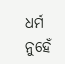ଧର୍ମ ନୁହେଁ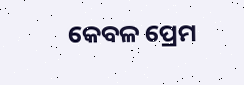କେବଳ ପ୍ରେମ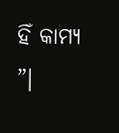ହିଁ କାମ୍ୟ ”।